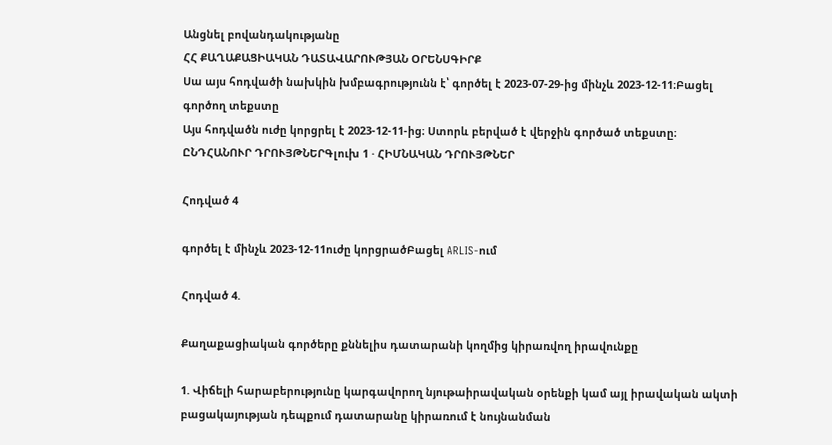Անցնել բովանդակությանը
ՀՀ ՔԱՂԱՔԱՑԻԱԿԱՆ ԴԱՏԱՎԱՐՈՒԹՅԱՆ ՕՐԵՆՍԳԻՐՔ
Սա այս հոդվածի նախկին խմբագրությունն է՝ գործել է 2023-07-29-ից մինչև 2023-12-11։Բացել գործող տեքստը
Այս հոդվածն ուժը կորցրել է 2023-12-11-ից։ Ստորև բերված է վերջին գործած տեքստը։
ԸՆԴՀԱՆՈՒՐ ԴՐՈՒՅԹՆԵՐԳլուխ 1 · ՀԻՄՆԱԿԱՆ ԴՐՈՒՅԹՆԵՐ

Հոդված 4

գործել է մինչև 2023-12-11ուժը կորցրածԲացել ARLIS-ում

Հոդված 4.

Քաղաքացիական գործերը քննելիս դատարանի կողմից կիրառվող իրավունքը

1. Վիճելի հարաբերությունը կարգավորող նյութաիրավական օրենքի կամ այլ իրավական ակտի բացակայության դեպքում դատարանը կիրառում է նույնանման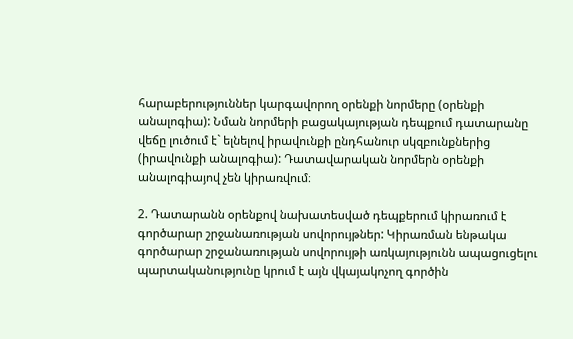հարաբերություններ կարգավորող օրենքի նորմերը (օրենքի անալոգիա): Նման նորմերի բացակայության դեպքում դատարանը վեճը լուծում է` ելնելով իրավունքի ընդհանուր սկզբունքներից (իրավունքի անալոգիա): Դատավարական նորմերն օրենքի անալոգիայով չեն կիրառվում։

2. Դատարանն օրենքով նախատեսված դեպքերում կիրառում է գործարար շրջանառության սովորույթներ: Կիրառման ենթակա գործարար շրջանառության սովորույթի առկայությունն ապացուցելու պարտականությունը կրում է այն վկայակոչող գործին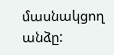մասնակցող անձը: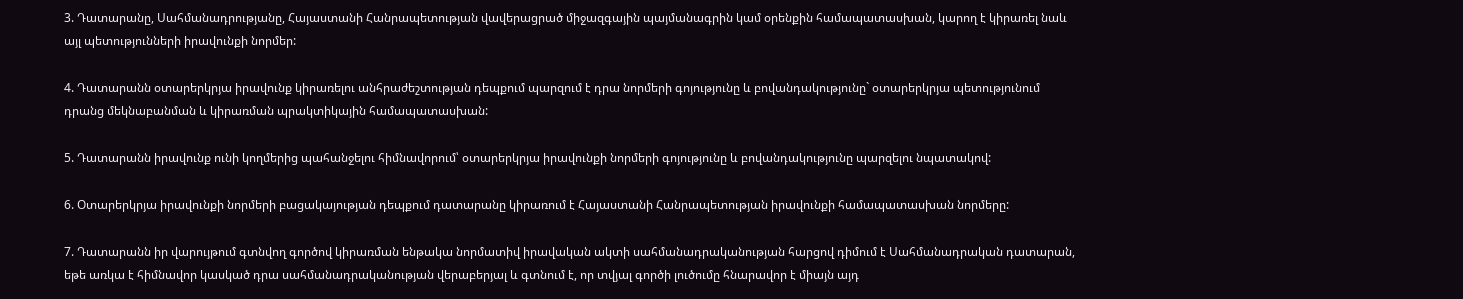3. Դատարանը, Սահմանադրությանը, Հայաստանի Հանրապետության վավերացրած միջազգային պայմանագրին կամ օրենքին համապատասխան, կարող է կիրառել նաև այլ պետությունների իրավունքի նորմեր:

4. Դատարանն օտարերկրյա իրավունք կիրառելու անհրաժեշտության դեպքում պարզում է դրա նորմերի գոյությունը և բովանդակությունը` օտարերկրյա պետությունում դրանց մեկնաբանման և կիրառման պրակտիկային համապատասխան:

5. Դատարանն իրավունք ունի կողմերից պահանջելու հիմնավորում՝ օտարերկրյա իրավունքի նորմերի գոյությունը և բովանդակությունը պարզելու նպատակով:

6. Օտարերկրյա իրավունքի նորմերի բացակայության դեպքում դատարանը կիրառում է Հայաստանի Հանրապետության իրավունքի համապատասխան նորմերը:

7. Դատարանն իր վարույթում գտնվող գործով կիրառման ենթակա նորմատիվ իրավական ակտի սահմանադրականության հարցով դիմում է Սահմանադրական դատարան, եթե առկա է հիմնավոր կասկած դրա սահմանադրականության վերաբերյալ և գտնում է, որ տվյալ գործի լուծումը հնարավոր է միայն այդ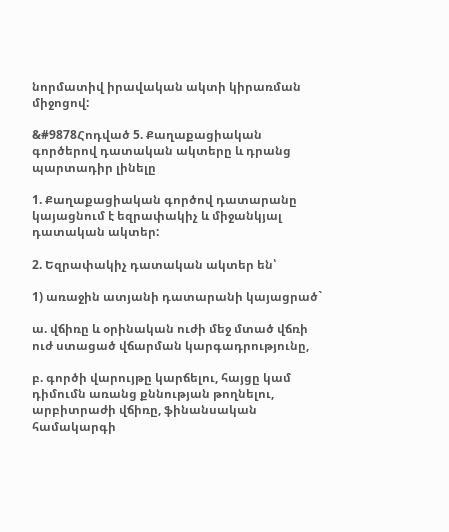նորմատիվ իրավական ակտի կիրառման միջոցով:

&#9878Հոդված 5. Քաղաքացիական գործերով դատական ակտերը և դրանց պարտադիր լինելը

1. Քաղաքացիական գործով դատարանը կայացնում է եզրափակիչ և միջանկյալ դատական ակտեր:

2. Եզրափակիչ դատական ակտեր են՝

1) առաջին ատյանի դատարանի կայացրած`

ա. վճիռը և օրինական ուժի մեջ մտած վճռի ուժ ստացած վճարման կարգադրությունը,

բ. գործի վարույթը կարճելու, հայցը կամ դիմումն առանց քննության թողնելու, արբիտրաժի վճիռը, ֆինանսական համակարգի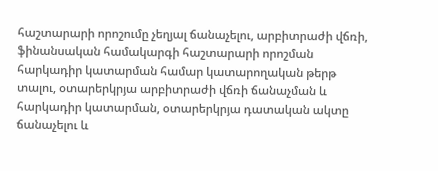հաշտարարի որոշումը չեղյալ ճանաչելու, արբիտրաժի վճռի, ֆինանսական համակարգի հաշտարարի որոշման հարկադիր կատարման համար կատարողական թերթ տալու, օտարերկրյա արբիտրաժի վճռի ճանաչման և հարկադիր կատարման, օտարերկրյա դատական ակտը ճանաչելու և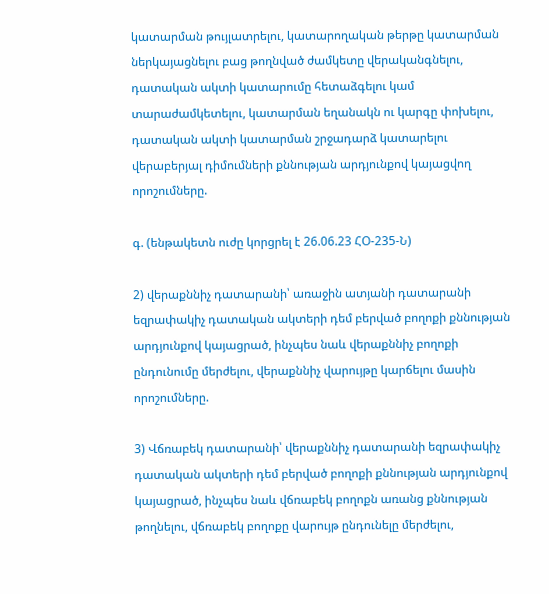կատարման թույլատրելու, կատարողական թերթը կատարման ներկայացնելու բաց թողնված ժամկետը վերականգնելու, դատական ակտի կատարումը հետաձգելու կամ տարաժամկետելու, կատարման եղանակն ու կարգը փոխելու, դատական ակտի կատարման շրջադարձ կատարելու վերաբերյալ դիմումների քննության արդյունքով կայացվող որոշումները.

գ. (ենթակետն ուժը կորցրել է 26.06.23 ՀՕ-235-Ն)

2) վերաքննիչ դատարանի՝ առաջին ատյանի դատարանի եզրափակիչ դատական ակտերի դեմ բերված բողոքի քննության արդյունքով կայացրած, ինչպես նաև վերաքննիչ բողոքի ընդունումը մերժելու, վերաքննիչ վարույթը կարճելու մասին որոշումները.

3) Վճռաբեկ դատարանի՝ վերաքննիչ դատարանի եզրափակիչ դատական ակտերի դեմ բերված բողոքի քննության արդյունքով կայացրած, ինչպես նաև վճռաբեկ բողոքն առանց քննության թողնելու, վճռաբեկ բողոքը վարույթ ընդունելը մերժելու,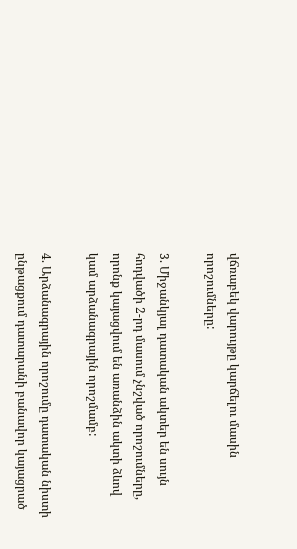վճռաբեկ վարույթը կարճելու մասին որոշումները:

3. Միջանկյալ դատական ակտեր են սույն հոդվածի 2-րդ մասում չնշված որոշումները, որոնք կայացվում են առանձին ակտի ձևով կամ արձանագրային որոշմամբ:

4. Արձանագրային որոշումը դատական նիստի ընթացքում դատարանի բանավոր կայացրած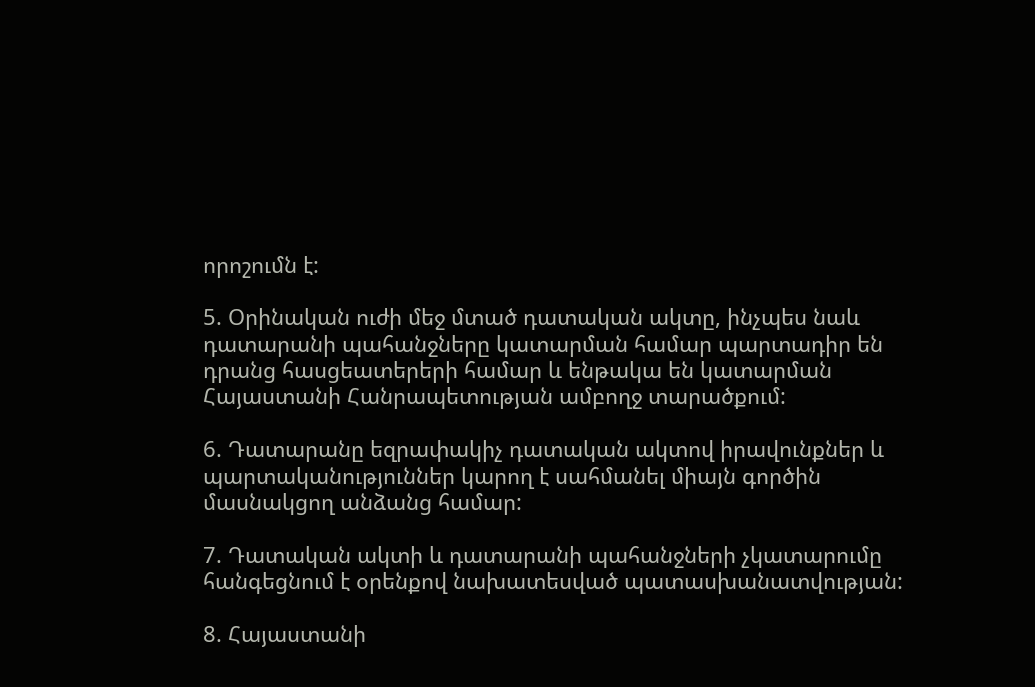որոշումն է:

5. Օրինական ուժի մեջ մտած դատական ակտը, ինչպես նաև դատարանի պահանջները կատարման համար պարտադիր են դրանց հասցեատերերի համար և ենթակա են կատարման Հայաստանի Հանրապետության ամբողջ տարածքում:

6. Դատարանը եզրափակիչ դատական ակտով իրավունքներ և պարտականություններ կարող է սահմանել միայն գործին մասնակցող անձանց համար:

7. Դատական ակտի և դատարանի պահանջների չկատարումը հանգեցնում է օրենքով նախատեսված պատասխանատվության:

8. Հայաստանի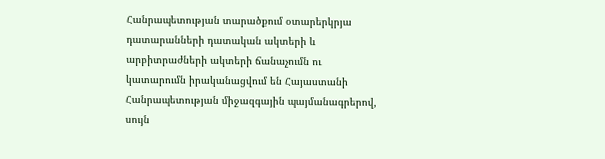Հանրապետության տարածքում օտարերկրյա դատարանների դատական ակտերի և արբիտրաժների ակտերի ճանաչումն ու կատարումն իրականացվում են Հայաստանի Հանրապետության միջազգային պայմանագրերով, սույն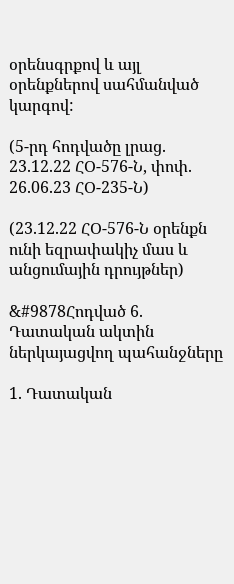օրենսգրքով և այլ օրենքներով սահմանված կարգով:

(5-րդ հոդվածը լրաց. 23.12.22 ՀՕ-576-Ն, փոփ. 26.06.23 ՀՕ-235-Ն)

(23.12.22 ՀՕ-576-Ն օրենքն ունի եզրափակիչ մաս և անցումային դրույթներ)

&#9878Հոդված 6. Դատական ակտին ներկայացվող պահանջները

1. Դատական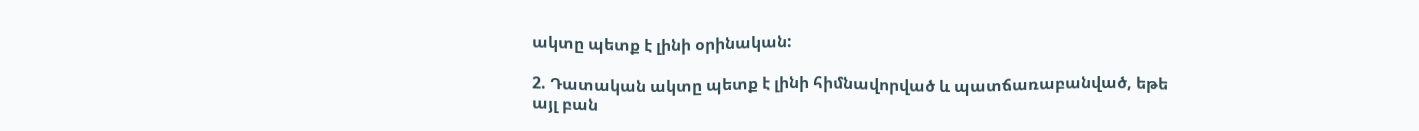ակտը պետք է լինի օրինական:

2. Դատական ակտը պետք է լինի հիմնավորված և պատճառաբանված, եթե այլ բան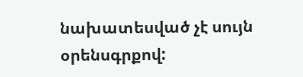նախատեսված չէ սույն օրենսգրքով: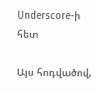Underscore-ի հետ

Այս հոդվածով,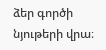ձեր գործի նյութերի վրա։